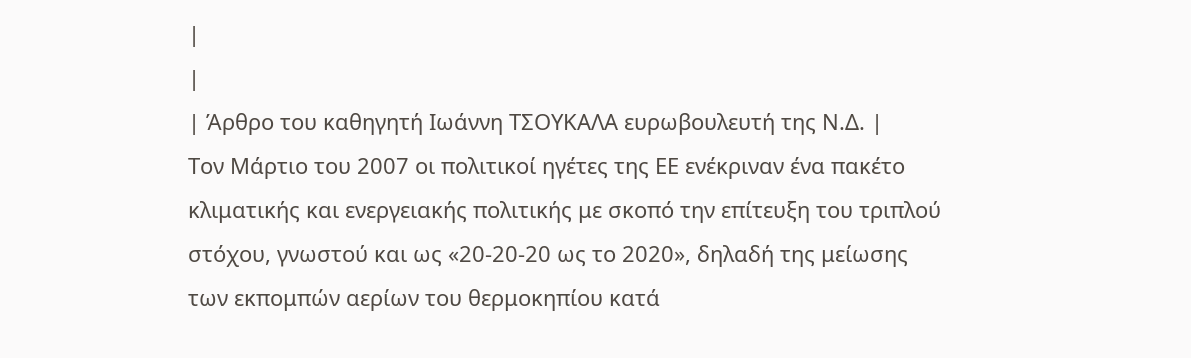|
|
| Άρθρο του καθηγητή Ιωάννη ΤΣΟΥΚΑΛΑ ευρωβουλευτή της Ν.Δ. |
Τον Μάρτιο του 2007 οι πολιτικοί ηγέτες της ΕΕ ενέκριναν ένα πακέτο κλιματικής και ενεργειακής πολιτικής με σκοπό την επίτευξη του τριπλού στόχου, γνωστού και ως «20-20-20 ως το 2020», δηλαδή της μείωσης των εκπομπών αερίων του θερμοκηπίου κατά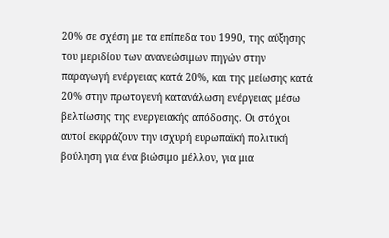20% σε σχέση με τα επίπεδα του 1990, της αύξησης του μεριδίου των ανανεώσιμων πηγών στην παραγωγή ενέργειας κατά 20%, και της μείωσης κατά 20% στην πρωτογενή κατανάλωση ενέργειας μέσω βελτίωσης της ενεργειακής απόδοσης. Οι στόχοι αυτοί εκφράζουν την ισχυρή ευρωπαϊκή πολιτική βούληση για ένα βιώσιμο μέλλον, για μια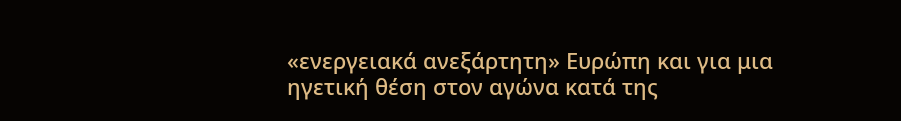«ενεργειακά ανεξάρτητη» Ευρώπη και για μια ηγετική θέση στον αγώνα κατά της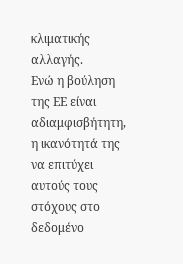κλιματικής αλλαγής.
Ενώ η βούληση της ΕΕ είναι αδιαμφισβήτητη, η ικανότητά της να επιτύχει αυτούς τους στόχους στο δεδομένο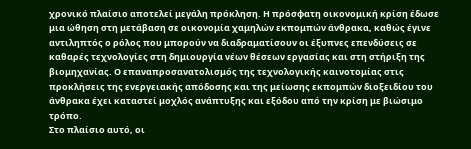χρονικό πλαίσιο αποτελεί μεγάλη πρόκληση. Η πρόσφατη οικονομική κρίση έδωσε μια ώθηση στη μετάβαση σε οικονομία χαμηλών εκπομπών άνθρακα, καθώς έγινε αντιληπτός ο ρόλος που μπορούν να διαδραματίσουν οι έξυπνες επενδύσεις σε καθαρές τεχνολογίες στη δημιουργία νέων θέσεων εργασίας και στη στήριξη της βιομηχανίας. Ο επαναπροσανατολισμός της τεχνολογικής καινοτομίας στις προκλήσεις της ενεργειακής απόδοσης και της μείωσης εκπομπών διοξειδίου του άνθρακα έχει καταστεί μοχλός ανάπτυξης και εξόδου από την κρίση με βιώσιμο τρόπο.
Στο πλαίσιο αυτό, οι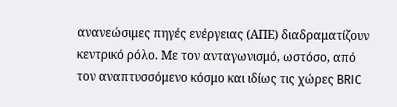ανανεώσιμες πηγές ενέργειας (ΑΠΕ) διαδραματίζουν κεντρικό ρόλο. Με τον ανταγωνισμό, ωστόσο, από τον αναπτυσσόμενο κόσμο και ιδίως τις χώρες BRIC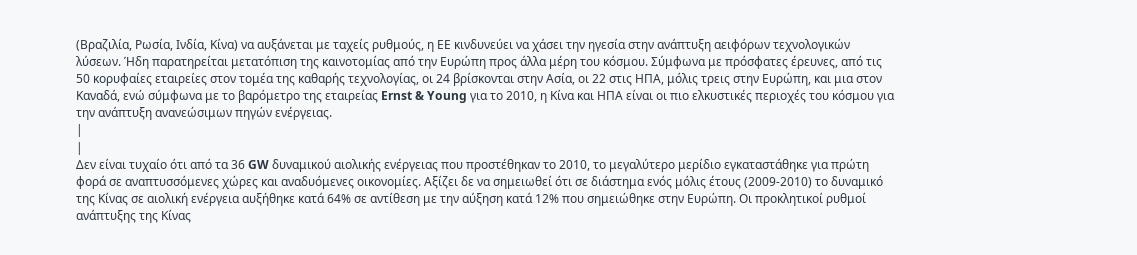(Βραζιλία, Ρωσία, Ινδία, Κίνα) να αυξάνεται με ταχείς ρυθμούς, η ΕΕ κινδυνεύει να χάσει την ηγεσία στην ανάπτυξη αειφόρων τεχνολογικών λύσεων. Ήδη παρατηρείται μετατόπιση της καινοτομίας από την Ευρώπη προς άλλα μέρη του κόσμου. Σύμφωνα με πρόσφατες έρευνες, από τις 50 κορυφαίες εταιρείες στον τομέα της καθαρής τεχνολογίας, οι 24 βρίσκονται στην Ασία, οι 22 στις ΗΠΑ, μόλις τρεις στην Ευρώπη, και μια στον Καναδά, ενώ σύμφωνα με το βαρόμετρο της εταιρείας Ernst & Young για το 2010, η Κίνα και ΗΠΑ είναι οι πιο ελκυστικές περιοχές του κόσμου για την ανάπτυξη ανανεώσιμων πηγών ενέργειας.
|
|
Δεν είναι τυχαίο ότι από τα 36 GW δυναμικού αιολικής ενέργειας που προστέθηκαν το 2010, το μεγαλύτερο μερίδιο εγκαταστάθηκε για πρώτη φορά σε αναπτυσσόμενες χώρες και αναδυόμενες οικονομίες. Αξίζει δε να σημειωθεί ότι σε διάστημα ενός μόλις έτους (2009-2010) το δυναμικό της Κίνας σε αιολική ενέργεια αυξήθηκε κατά 64% σε αντίθεση με την αύξηση κατά 12% που σημειώθηκε στην Ευρώπη. Οι προκλητικοί ρυθμοί ανάπτυξης της Κίνας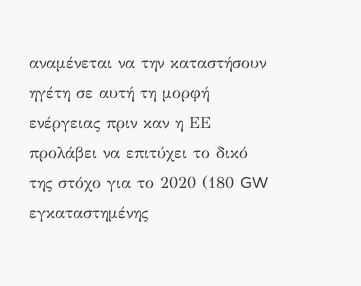αναμένεται να την καταστήσουν ηγέτη σε αυτή τη μορφή ενέργειας πριν καν η ΕΕ προλάβει να επιτύχει το δικό της στόχο για το 2020 (180 GW εγκαταστημένης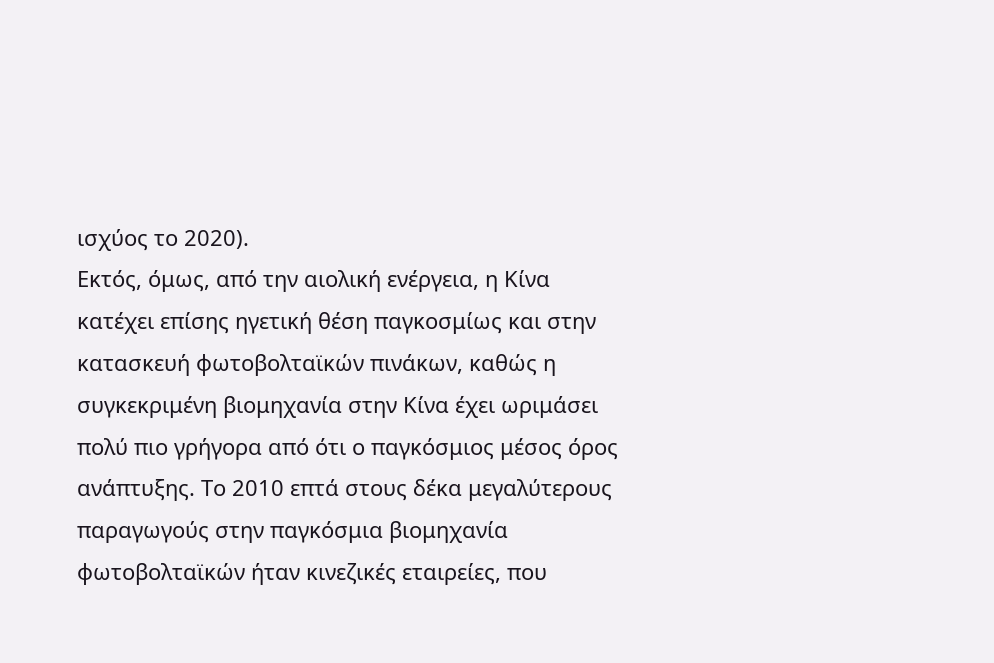ισχύος το 2020).
Εκτός, όμως, από την αιολική ενέργεια, η Κίνα κατέχει επίσης ηγετική θέση παγκοσμίως και στην κατασκευή φωτοβολταϊκών πινάκων, καθώς η συγκεκριμένη βιομηχανία στην Κίνα έχει ωριμάσει πολύ πιο γρήγορα από ότι ο παγκόσμιος μέσος όρος ανάπτυξης. Το 2010 επτά στους δέκα μεγαλύτερους παραγωγούς στην παγκόσμια βιομηχανία φωτοβολταϊκών ήταν κινεζικές εταιρείες, που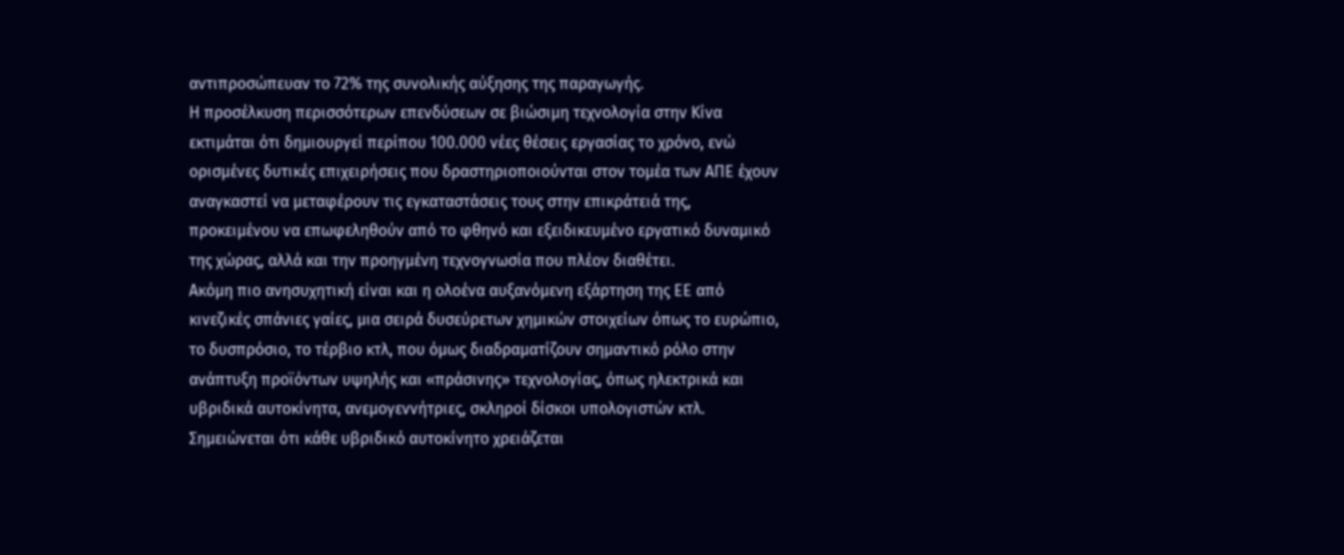αντιπροσώπευαν το 72% της συνολικής αύξησης της παραγωγής.
Η προσέλκυση περισσότερων επενδύσεων σε βιώσιμη τεχνολογία στην Κίνα εκτιμάται ότι δημιουργεί περίπου 100.000 νέες θέσεις εργασίας το χρόνο, ενώ ορισμένες δυτικές επιχειρήσεις που δραστηριοποιούνται στον τομέα των ΑΠΕ έχουν αναγκαστεί να μεταφέρουν τις εγκαταστάσεις τους στην επικράτειά της, προκειμένου να επωφεληθούν από το φθηνό και εξειδικευμένο εργατικό δυναμικό της χώρας, αλλά και την προηγμένη τεχνογνωσία που πλέον διαθέτει.
Ακόμη πιο ανησυχητική είναι και η ολοένα αυξανόμενη εξάρτηση της ΕΕ από κινεζικές σπάνιες γαίες, μια σειρά δυσεύρετων χημικών στοιχείων όπως το ευρώπιο, το δυσπρόσιο, το τέρβιο κτλ, που όμως διαδραματίζουν σημαντικό ρόλο στην ανάπτυξη προϊόντων υψηλής και «πράσινης» τεχνολογίας, όπως ηλεκτρικά και υβριδικά αυτοκίνητα, ανεμογεννήτριες, σκληροί δίσκοι υπολογιστών κτλ. Σημειώνεται ότι κάθε υβριδικό αυτοκίνητο χρειάζεται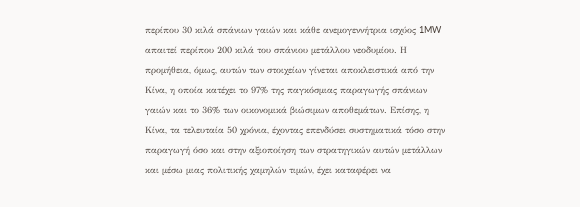περίπου 30 κιλά σπάνιων γαιών και κάθε ανεμογεννήτρια ισχύος 1MW απαιτεί περίπου 200 κιλά του σπάνιου μετάλλου νεοδυμίου. Η προμήθεια, όμως, αυτών των στοιχείων γίνεται αποκλειστικά από την Κίνα, η οποία κατέχει το 97% της παγκόσμιας παραγωγής σπάνιων γαιών και το 36% των οικονομικά βιώσιμων αποθεμάτων. Επίσης, η Κίνα, τα τελευταία 50 χρόνια, έχοντας επενδύσει συστηματικά τόσο στην παραγωγή όσο και στην αξιοποίηση των στρατηγικών αυτών μετάλλων και μέσω μιας πολιτικής χαμηλών τιμών, έχει καταφέρει να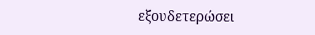εξουδετερώσει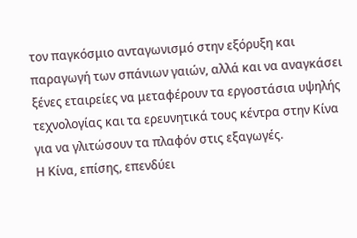τον παγκόσμιο ανταγωνισμό στην εξόρυξη και παραγωγή των σπάνιων γαιών, αλλά και να αναγκάσει ξένες εταιρείες να μεταφέρουν τα εργοστάσια υψηλής τεχνολογίας και τα ερευνητικά τους κέντρα στην Κίνα για να γλιτώσουν τα πλαφόν στις εξαγωγές.
Η Κίνα, επίσης, επενδύει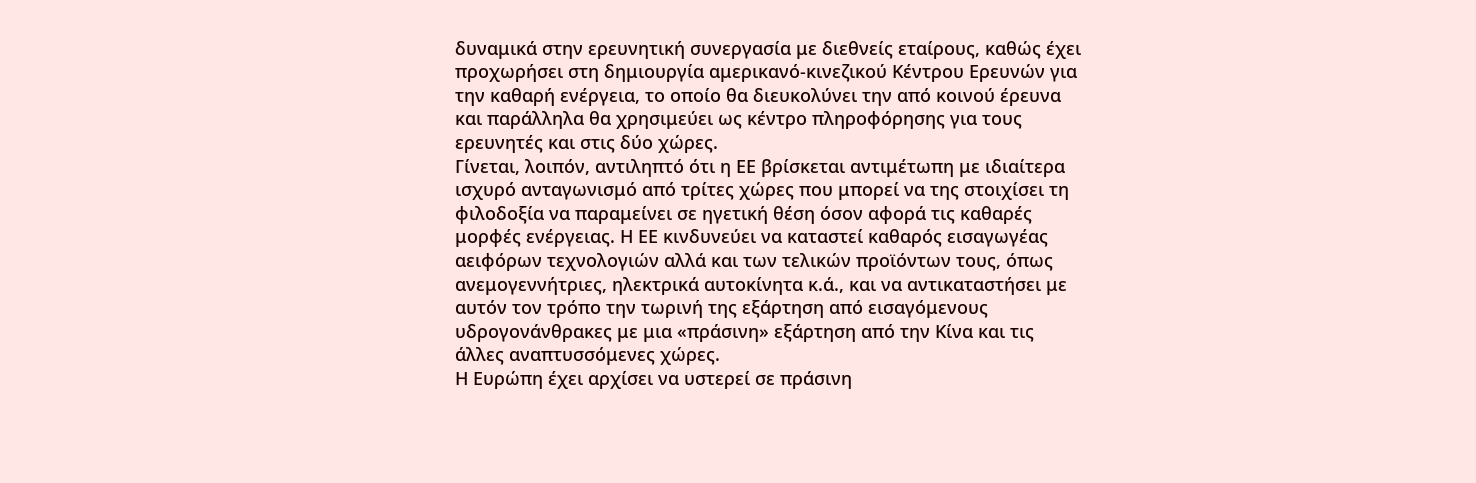δυναμικά στην ερευνητική συνεργασία με διεθνείς εταίρους, καθώς έχει προχωρήσει στη δημιουργία αμερικανό-κινεζικού Κέντρου Ερευνών για την καθαρή ενέργεια, το οποίο θα διευκολύνει την από κοινού έρευνα και παράλληλα θα χρησιμεύει ως κέντρο πληροφόρησης για τους ερευνητές και στις δύο χώρες.
Γίνεται, λοιπόν, αντιληπτό ότι η ΕΕ βρίσκεται αντιμέτωπη με ιδιαίτερα ισχυρό ανταγωνισμό από τρίτες χώρες που μπορεί να της στοιχίσει τη φιλοδοξία να παραμείνει σε ηγετική θέση όσον αφορά τις καθαρές μορφές ενέργειας. Η ΕΕ κινδυνεύει να καταστεί καθαρός εισαγωγέας αειφόρων τεχνολογιών αλλά και των τελικών προϊόντων τους, όπως ανεμογεννήτριες, ηλεκτρικά αυτοκίνητα κ.ά., και να αντικαταστήσει με αυτόν τον τρόπο την τωρινή της εξάρτηση από εισαγόμενους υδρογονάνθρακες με μια «πράσινη» εξάρτηση από την Κίνα και τις άλλες αναπτυσσόμενες χώρες.
Η Ευρώπη έχει αρχίσει να υστερεί σε πράσινη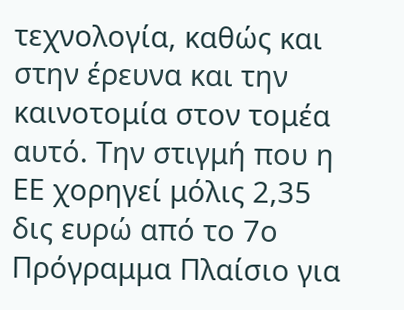τεχνολογία, καθώς και στην έρευνα και την καινοτομία στον τομέα αυτό. Την στιγμή που η ΕΕ χορηγεί μόλις 2,35 δις ευρώ από το 7ο Πρόγραμμα Πλαίσιο για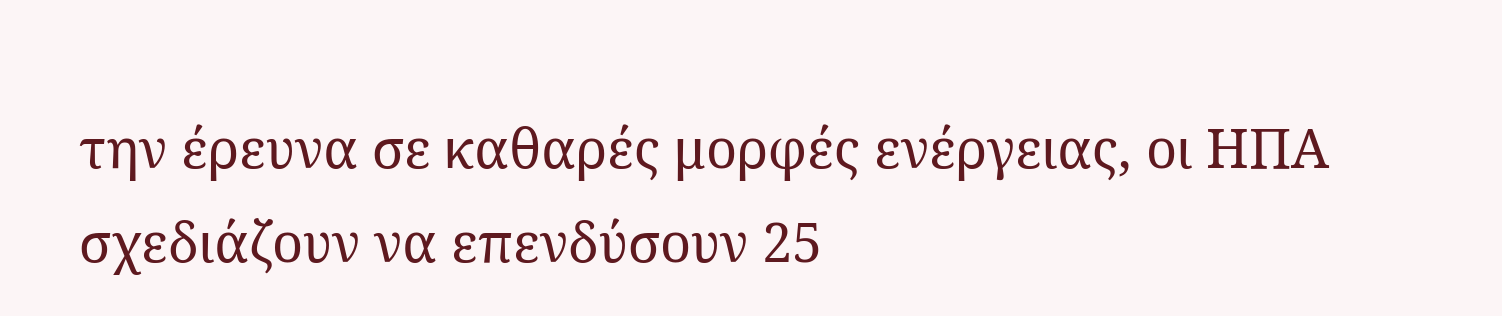την έρευνα σε καθαρές μορφές ενέργειας, οι ΗΠΑ σχεδιάζουν να επενδύσουν 25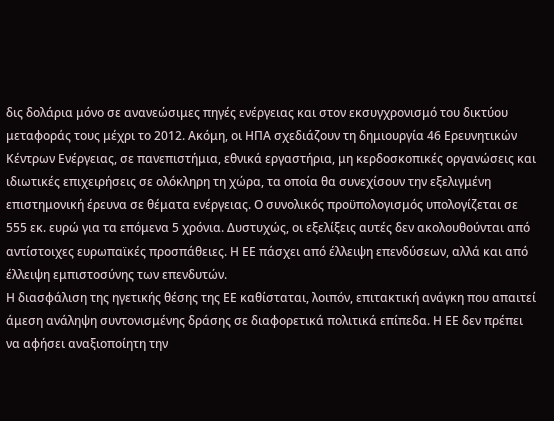δις δολάρια μόνο σε ανανεώσιμες πηγές ενέργειας και στον εκσυγχρονισμό του δικτύου μεταφοράς τους μέχρι το 2012. Ακόμη, οι ΗΠΑ σχεδιάζουν τη δημιουργία 46 Ερευνητικών Κέντρων Ενέργειας, σε πανεπιστήμια, εθνικά εργαστήρια, μη κερδοσκοπικές οργανώσεις και ιδιωτικές επιχειρήσεις σε ολόκληρη τη χώρα, τα οποία θα συνεχίσουν την εξελιγμένη επιστημονική έρευνα σε θέματα ενέργειας. Ο συνολικός προϋπολογισμός υπολογίζεται σε 555 εκ. ευρώ για τα επόμενα 5 χρόνια. Δυστυχώς, οι εξελίξεις αυτές δεν ακολουθούνται από αντίστοιχες ευρωπαϊκές προσπάθειες. Η ΕΕ πάσχει από έλλειψη επενδύσεων, αλλά και από έλλειψη εμπιστοσύνης των επενδυτών.
Η διασφάλιση της ηγετικής θέσης της ΕΕ καθίσταται, λοιπόν, επιτακτική ανάγκη που απαιτεί άμεση ανάληψη συντονισμένης δράσης σε διαφορετικά πολιτικά επίπεδα. Η ΕΕ δεν πρέπει να αφήσει αναξιοποίητη την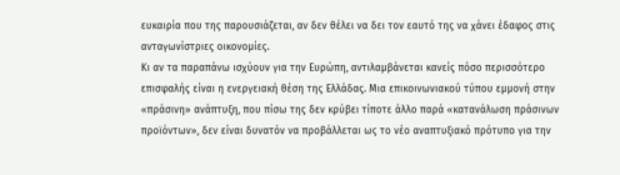ευκαιρία που της παρουσιάζεται, αν δεν θέλει να δει τον εαυτό της να χάνει έδαφος στις ανταγωνίστριες οικονομίες.
Κι αν τα παραπάνω ισχύουν για την Ευρώπη, αντιλαμβάνεται κανείς πόσο περισσότερο επισφαλής είναι η ενεργειακή θέση της Ελλάδας. Μια επικοινωνιακού τύπου εμμονή στην «πράσινη» ανάπτυξη, που πίσω της δεν κρύβει τίποτε άλλο παρά «κατανάλωση πράσινων προϊόντων», δεν είναι δυνατόν να προβάλλεται ως το νέο αναπτυξιακό πρότυπο για την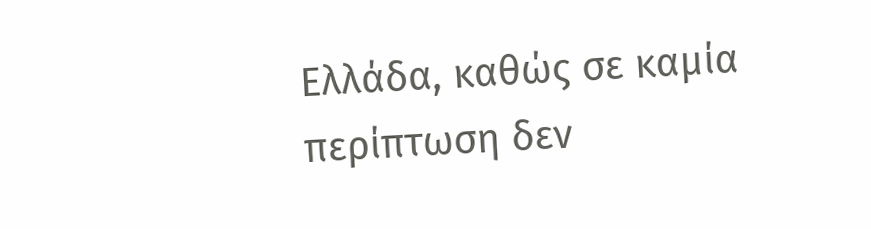Ελλάδα, καθώς σε καμία περίπτωση δεν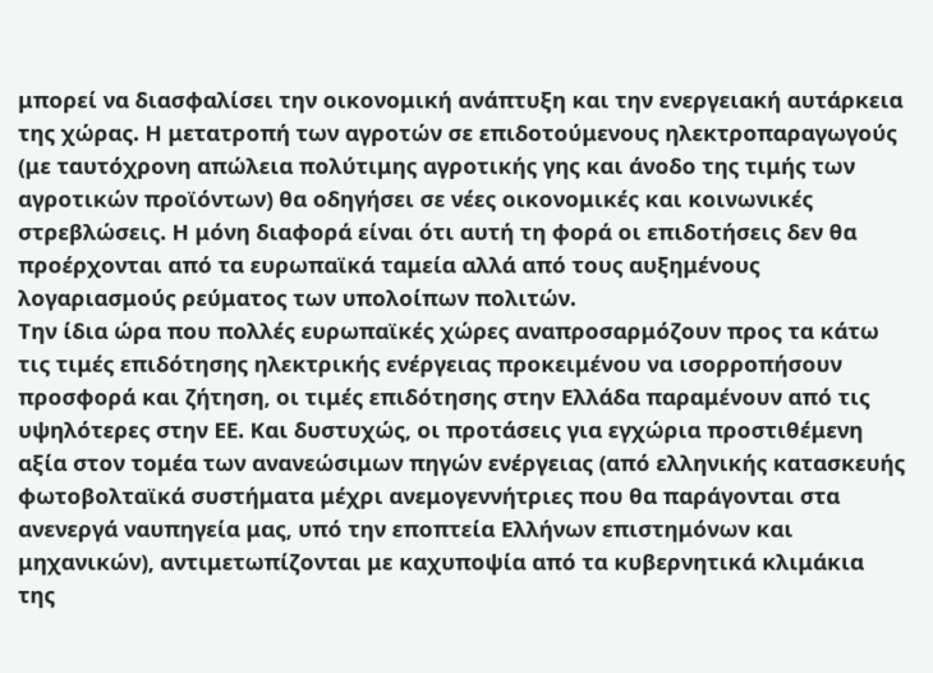μπορεί να διασφαλίσει την οικονομική ανάπτυξη και την ενεργειακή αυτάρκεια της χώρας. Η μετατροπή των αγροτών σε επιδοτούμενους ηλεκτροπαραγωγούς (με ταυτόχρονη απώλεια πολύτιμης αγροτικής γης και άνοδο της τιμής των αγροτικών προϊόντων) θα οδηγήσει σε νέες οικονομικές και κοινωνικές στρεβλώσεις. Η μόνη διαφορά είναι ότι αυτή τη φορά οι επιδοτήσεις δεν θα προέρχονται από τα ευρωπαϊκά ταμεία αλλά από τους αυξημένους λογαριασμούς ρεύματος των υπολοίπων πολιτών.
Την ίδια ώρα που πολλές ευρωπαϊκές χώρες αναπροσαρμόζουν προς τα κάτω τις τιμές επιδότησης ηλεκτρικής ενέργειας προκειμένου να ισορροπήσουν προσφορά και ζήτηση, οι τιμές επιδότησης στην Ελλάδα παραμένουν από τις υψηλότερες στην ΕΕ. Και δυστυχώς, οι προτάσεις για εγχώρια προστιθέμενη αξία στον τομέα των ανανεώσιμων πηγών ενέργειας (από ελληνικής κατασκευής φωτοβολταϊκά συστήματα μέχρι ανεμογεννήτριες που θα παράγονται στα ανενεργά ναυπηγεία μας, υπό την εποπτεία Ελλήνων επιστημόνων και μηχανικών), αντιμετωπίζονται με καχυποψία από τα κυβερνητικά κλιμάκια της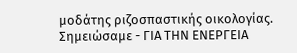μοδάτης ριζοσπαστικής οικολογίας.
Σημειώσαμε - ΓΙΑ ΤΗΝ EΝΕΡΓΕΙΑ